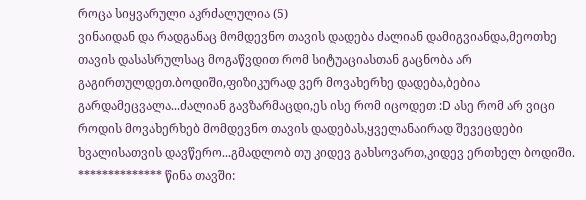როცა სიყვარული აკრძალულია (5)
ვინაიდან და რადგანაც მომდევნო თავის დადება ძალიან დამიგვიანდა,მეოთხე თავის დასასრულსაც მოგაწვდით რომ სიტუაციასთან გაცნობა არ გაგირთულდეთ.ბოდიში,ფიზიკურად ვერ მოვახერხე დადება,ბებია გარდამეცვალა...ძალიან გავზარმაცდი,ეს ისე რომ იცოდეთ :D ასე რომ არ ვიცი როდის მოვახერხებ მომდევნო თავის დადებას,ყველანაირად შევეცდები ხვალისათვის დავწერო...გმადლობ თუ კიდევ გახსოვართ,კიდევ ერთხელ ბოდიში. ************** წინა თავში: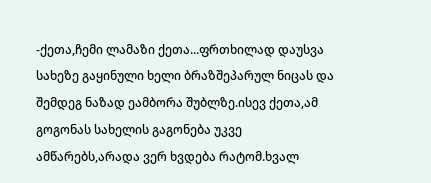-ქეთა,ჩემი ლამაზი ქეთა...ფრთხილად დაუსვა სახეზე გაყინული ხელი ბრაზშეპარულ ნიცას და შემდეგ ნაზად ეამბორა შუბლზე.ისევ ქეთა,ამ გოგონას სახელის გაგონება უკვე ამწარებს,არადა ვერ ხვდება რატომ.ხვალ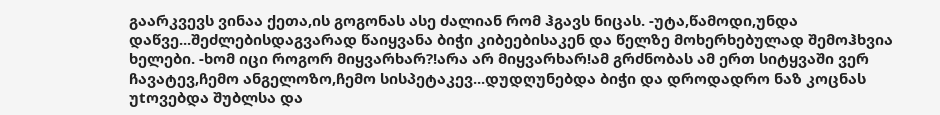გაარკვევს ვინაა ქეთა,ის გოგონას ასე ძალიან რომ ჰგავს ნიცას. -უტა,წამოდი,უნდა დაწვე...შეძლებისდაგვარად წაიყვანა ბიჭი კიბეებისაკენ და წელზე მოხერხებულად შემოჰხვია ხელები. -ხომ იცი როგორ მიყვარხარ?!არა არ მიყვარხარ!ამ გრძნობას ამ ერთ სიტყვაში ვერ ჩავატევ,ჩემო ანგელოზო,ჩემო სისპეტაკევ...დუდღუნებდა ბიჭი და დროდადრო ნაზ კოცნას უtოვებდა შუბლსა და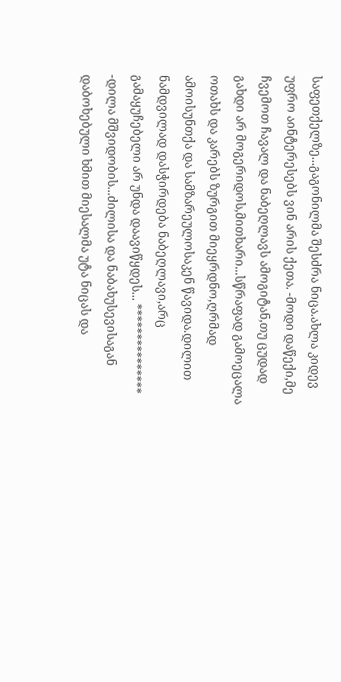საფეთქელზე...გაგონილმა შესძრა ნიცა.ახლა კიდევ უფრო აინტერესებს ვინ არის ქეთა. -მოდი დაწექი,მე ჩვემოთ ჩავალ და ნაბეღლავს ამოგიტან,თუ ცუდად გახდი არ მოგერიდოს,მითხარი...სწრაფად გამოეცალა ოთახს და კარებს ზურგით მიეყრდნო,ღრმად ამოისუნთქა და სამზარეულოსაკენ წავიდა.დილით ნამდვილად დასჭირდება ნაბეღლავი,არც გამაყუჩებელი არ უნდა დაავიწყდეს... *************** -დილა მშვიდობის...ძილისა და ნაბახუსევისაგან დაბოხებული ხმით მიესალმა უტა ნიცას და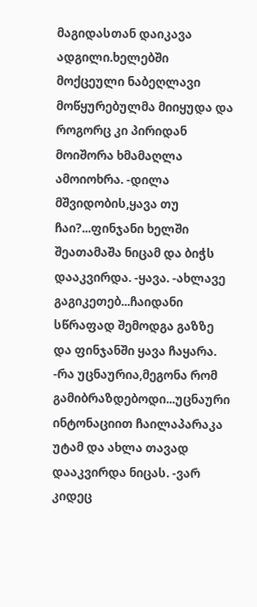მაგიდასთან დაიკავა ადგილი.ხელებში მოქცეული ნაბეღლავი მოწყურებულმა მიიყუდა და როგორც კი პირიდან მოიშორა ხმამაღლა ამოიოხრა. -დილა მშვიდობის,ყავა თუ ჩაი?...ფინჯანი ხელში შეათამაშა ნიცამ და ბიჭს დააკვირდა. -ყავა. -ახლავე გაგიკეთებ...ჩაიდანი სწრაფად შემოდგა გაზზე და ფინჯანში ყავა ჩაყარა. -რა უცნაურია,მეგონა რომ გამიბრაზდებოდი...უცნაური ინტონაციით ჩაილაპარაკა უტამ და ახლა თავად დააკვირდა ნიცას. -ვარ კიდეც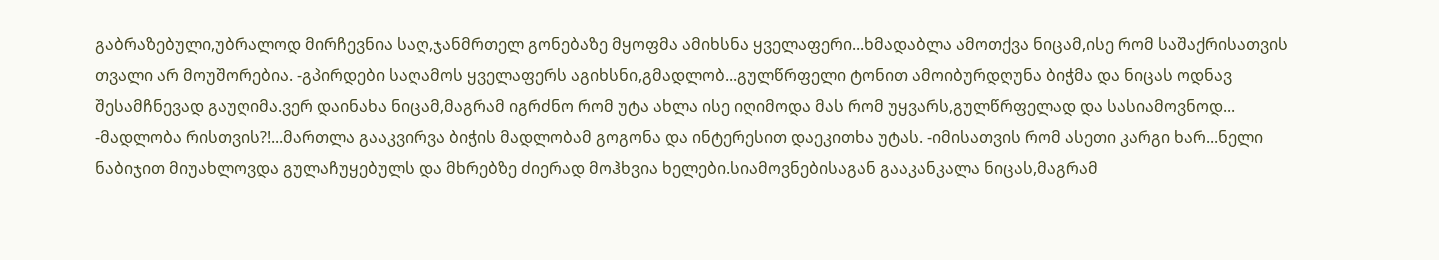გაბრაზებული,უბრალოდ მირჩევნია საღ,ჯანმრთელ გონებაზე მყოფმა ამიხსნა ყველაფერი...ხმადაბლა ამოთქვა ნიცამ,ისე რომ საშაქრისათვის თვალი არ მოუშორებია. -გპირდები საღამოს ყველაფერს აგიხსნი,გმადლობ...გულწრფელი ტონით ამოიბურდღუნა ბიჭმა და ნიცას ოდნავ შესამჩნევად გაუღიმა.ვერ დაინახა ნიცამ,მაგრამ იგრძნო რომ უტა ახლა ისე იღიმოდა მას რომ უყვარს,გულწრფელად და სასიამოვნოდ... -მადლობა რისთვის?!...მართლა გააკვირვა ბიჭის მადლობამ გოგონა და ინტერესით დაეკითხა უტას. -იმისათვის რომ ასეთი კარგი ხარ...ნელი ნაბიჯით მიუახლოვდა გულაჩუყებულს და მხრებზე ძიერად მოჰხვია ხელები.სიამოვნებისაგან გააკანკალა ნიცას,მაგრამ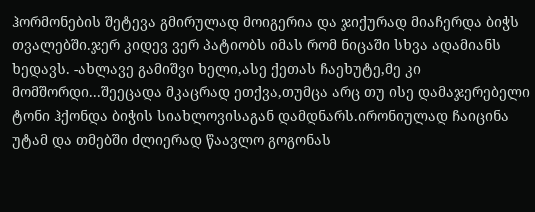ჰორმონების შეტევა გმირულად მოიგერია და ჯიქურად მიაჩერდა ბიჭს თვალებში.ჯერ კიდევ ვერ პატიობს იმას რომ ნიცაში სხვა ადამიანს ხედავს. -ახლავე გამიშვი ხელი,ასე ქეთას ჩაეხუტე,მე კი მომშორდი...შეეცადა მკაცრად ეთქვა,თუმცა არც თუ ისე დამაჯერებელი ტონი ჰქონდა ბიჭის სიახლოვისაგან დამდნარს.ირონიულად ჩაიცინა უტამ და თმებში ძლიერად წაავლო გოგონას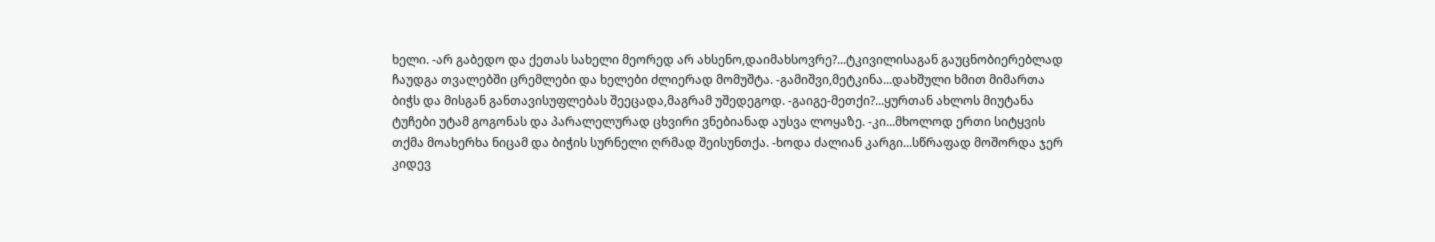ხელი. -არ გაბედო და ქეთას სახელი მეორედ არ ახსენო,დაიმახსოვრე?...ტკივილისაგან გაუცნობიერებლად ჩაუდგა თვალებში ცრემლები და ხელები ძლიერად მომუშტა. -გამიშვი,მეტკინა...დახშული ხმით მიმართა ბიჭს და მისგან განთავისუფლებას შეეცადა,მაგრამ უშედეგოდ. -გაიგე-მეთქი?...ყურთან ახლოს მიუტანა ტუჩები უტამ გოგონას და პარალელურად ცხვირი ვნებიანად აუსვა ლოყაზე. -კი...მხოლოდ ერთი სიტყვის თქმა მოახერხა ნიცამ და ბიჭის სურნელი ღრმად შეისუნთქა. -ხოდა ძალიან კარგი...სწრაფად მოშორდა ჯერ კიდევ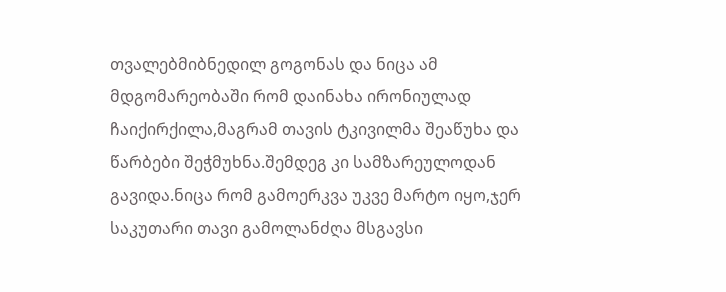თვალებმიბნედილ გოგონას და ნიცა ამ მდგომარეობაში რომ დაინახა ირონიულად ჩაიქირქილა,მაგრამ თავის ტკივილმა შეაწუხა და წარბები შეჭმუხნა.შემდეგ კი სამზარეულოდან გავიდა.ნიცა რომ გამოერკვა უკვე მარტო იყო,ჯერ საკუთარი თავი გამოლანძღა მსგავსი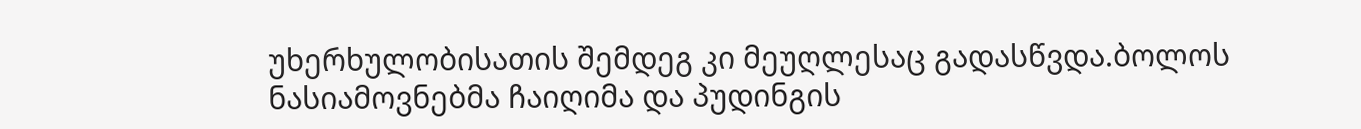უხერხულობისათის შემდეგ კი მეუღლესაც გადასწვდა.ბოლოს ნასიამოვნებმა ჩაიღიმა და პუდინგის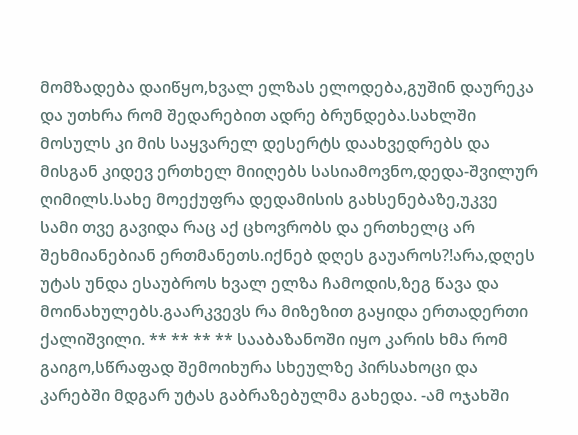მომზადება დაიწყო,ხვალ ელზას ელოდება,გუშინ დაურეკა და უთხრა რომ შედარებით ადრე ბრუნდება.სახლში მოსულს კი მის საყვარელ დესერტს დაახვედრებს და მისგან კიდევ ერთხელ მიიღებს სასიამოვნო,დედა-შვილურ ღიმილს.სახე მოექუფრა დედამისის გახსენებაზე,უკვე სამი თვე გავიდა რაც აქ ცხოვრობს და ერთხელც არ შეხმიანებიან ერთმანეთს.იქნებ დღეს გაუაროს?!არა,დღეს უტას უნდა ესაუბროს ხვალ ელზა ჩამოდის,ზეგ წავა და მოინახულებს.გაარკვევს რა მიზეზით გაყიდა ერთადერთი ქალიშვილი. ** ** ** ** სააბაზანოში იყო კარის ხმა რომ გაიგო,სწრაფად შემოიხურა სხეულზე პირსახოცი და კარებში მდგარ უტას გაბრაზებულმა გახედა. -ამ ოჯახში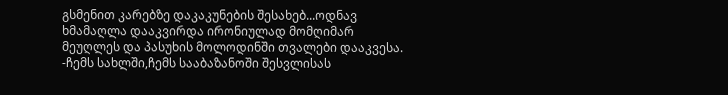გსმენით კარებზე დაკაკუნების შესახებ...ოდნავ ხმამაღლა დააკვირდა ირონიულად მომღიმარ მეუღლეს და პასუხის მოლოდინში თვალები დააკვესა. -ჩემს სახლში,ჩემს სააბაზანოში შესვლისას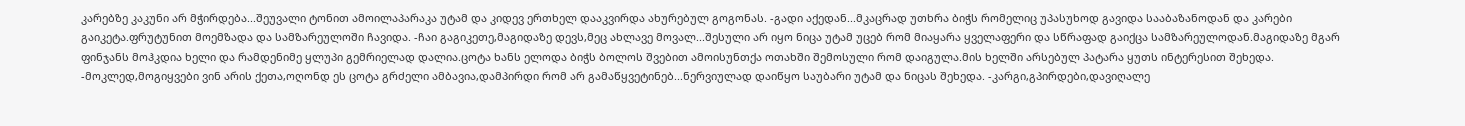კარებზე კაკუნი არ მჭირდება...შეუვალი ტონით ამოილაპარაკა უტამ და კიდევ ერთხელ დააკვირდა ახურებულ გოგონას. -გადი აქედან...მკაცრად უთხრა ბიჭს რომელიც უპასუხოდ გავიდა სააბაზანოდან და კარები გაიკეტა.ფრუტუნით მოემზადა და სამზარეულოში ჩავიდა. -ჩაი გაგიკეთე,მაგიდაზე დევს,მეც ახლავე მოვალ...შესული არ იყო ნიცა უტამ უცებ რომ მიაყარა ყველაფერი და სწრაფად გაიქცა სამზარეულოდან.მაგიდაზე მგარ ფინჯანს მოჰკდია ხელი და რამდენიმე ყლუპი გემრიელად დალია.ცოტა ხანს ელოდა ბიჭს ბოლოს შვებით ამოისუნთქა ოთახში შემოსული რომ დაიგულა.მის ხელში არსებულ პატარა ყუთს ინტერესით შეხედა. -მოკლედ,მოგიყვები ვინ არის ქეთა,ოღონდ ეს ცოტა გრძელი ამბავია,დამპირდი რომ არ გამაწყვეტინებ...ნერვიულად დაიწყო საუბარი უტამ და ნიცას შეხედა. -კარგი,გპირდები,დავიღალე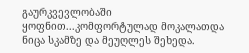გაურკვევლობაში ყოფნით...კომფორტულად მოკალათდა ნიცა სკამზე და მეუღლეს შეხედა.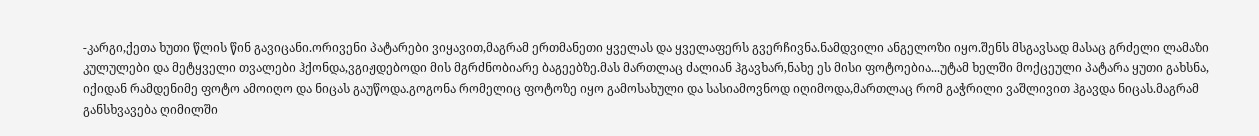-კარგი,ქეთა ხუთი წლის წინ გავიცანი.ორივენი პატარები ვიყავით,მაგრამ ერთმანეთი ყველას და ყველაფერს გვერჩივნა.ნამდვილი ანგელოზი იყო.შენს მსგავსად მასაც გრძელი ლამაზი კულულები და მეტყველი თვალები ჰქონდა,ვგიჟდებოდი მის მგრძნობიარე ბაგეებზე.მას მართლაც ძალიან ჰგავხარ,ნახე ეს მისი ფოტოებია...უტამ ხელში მოქცეული პატარა ყუთი გახსნა, იქიდან რამდენიმე ფოტო ამოიღო და ნიცას გაუწოდა.გოგონა რომელიც ფოტოზე იყო გამოსახული და სასიამოვნოდ იღიმოდა,მართლაც რომ გაჭრილი ვაშლივით ჰგავდა ნიცას.მაგრამ განსხვავება ღიმილში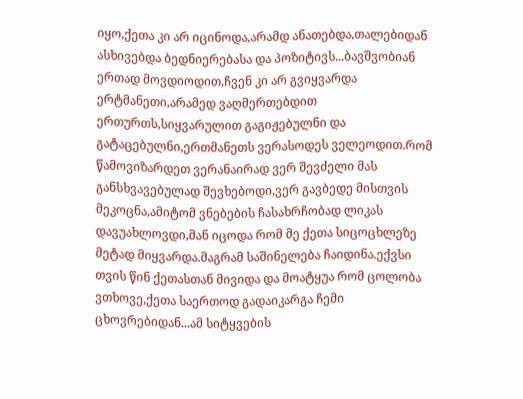იყო,ქეთა კი არ იცინოდა,არამდ ანათებდა,თალებიდან ასხივებდა ბედნიერებასა და პოზიტივს...ბავშვობიან ერთად მოვდიოდით,ჩვენ კი არ გვიყვარდა ერტმანეთი,არამედ ვაღმერთებდით ერთურთს,სიყვარულით გაგიჟებულნი და გატაცებულნი,ერთმანეთს ვერასოდეს ველეოდით.რომ წამოვიზარდეთ ვერანაირად ვერ შევძელი მას განსხვავებულად შევხებოდი,ვერ გავბედე მისთვის მეკოცნა,ამიტომ ვნებების ჩასახრჩობად ლიკას დავუახლოვდი,მან იცოდა რომ მე ქეთა სიცოცხლეზე მეტად მიყვარდა.მაგრამ საშინელება ჩაიდინა.ექვსი თვის წინ ქეთასთან მივიდა და მოატყუა რომ ცოლობა ვთხოვე,ქეთა საერთოდ გადაიკარგა ჩემი ცხოვრებიდან...ამ სიტყვების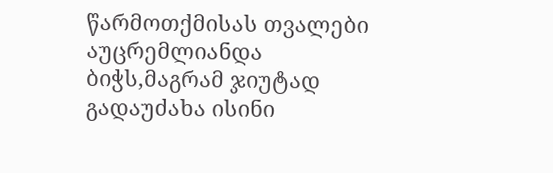წარმოთქმისას თვალები აუცრემლიანდა ბიჭს,მაგრამ ჯიუტად გადაუძახა ისინი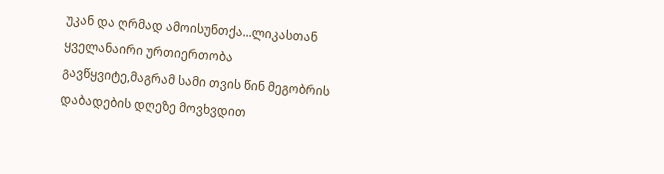უკან და ღრმად ამოისუნთქა...ლიკასთან ყველანაირი ურთიერთობა გავწყვიტე,მაგრამ სამი თვის წინ მეგობრის დაბადების დღეზე მოვხვდით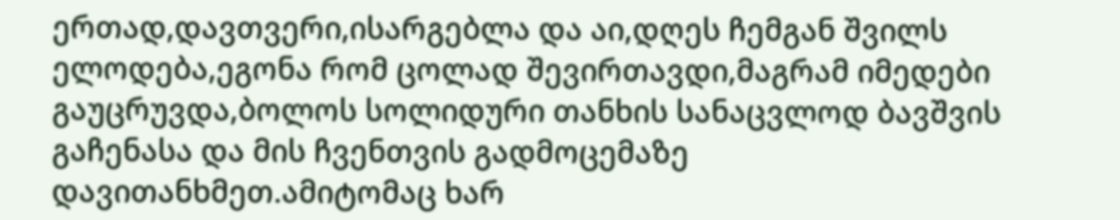ერთად,დავთვერი,ისარგებლა და აი,დღეს ჩემგან შვილს ელოდება,ეგონა რომ ცოლად შევირთავდი,მაგრამ იმედები გაუცრუვდა,ბოლოს სოლიდური თანხის სანაცვლოდ ბავშვის გაჩენასა და მის ჩვენთვის გადმოცემაზე დავითანხმეთ.ამიტომაც ხარ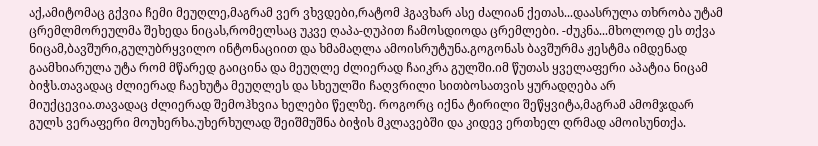აქ,ამიტომაც გქვია ჩემი მეუღლე,მაგრამ ვერ ვხვდები,რატომ ჰგავხარ ასე ძალიან ქეთას...დაასრულა თხრობა უტამ ცრემლმორეულმა შეხედა ნიცას,რომელსაც უკვე ღაპა-ღუპით ჩამოსდიოდა ცრემლები. -ძუკნა...მხოლოდ ეს თქვა ნიცამ,ბავშური,გულუბრყვილო ინტონაციით და ხმამაღლა ამოისრუტუნა.გოგონას ბავშურმა ჟესტმა იმდენად გაამხიარულა უტა რომ მწარედ გაიცინა და მეუღლე ძლიერად ჩაიკრა გულში.იმ წუთას ყველაფერი აპატია ნიცამ ბიჭს.თავადაც ძლიერად ჩაეხუტა მეუღლეს და სხეულში ჩაღვრილი სითბოსათვის ყურადღება არ მიუქცევია.თავადაც ძლიერად შემოჰხვია ხელები წელზე. როგორც იქნა ტირილი შეწყვიტა,მაგრამ ამომჯდარ გულს ვერაფერი მოუხერხა.უხერხულად შეიშმუშნა ბიჭის მკლავებში და კიდევ ერთხელ ღრმად ამოისუნთქა.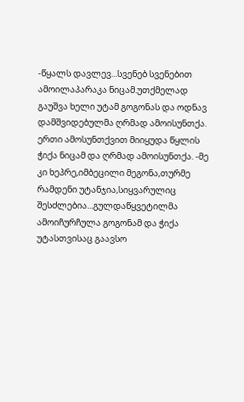-წყალს დავლევ...სვენებ სვენებით ამოილაპარაკა ნიცამ.უთქმელად გაუშვა ხელი უტამ გოგონას და ოდნავ დამშვიდებულმა ღრმად ამოისუნთქა. ერთი ამოსუნთქვით მიიყუდა წყლის ჭიქა ნიცამ და ღრმად ამოისუნთქა. -მე კი ხეპრე,იმბეცილი მეგონა,თურმე რამდენი უტანჯია,სიყვარულიც შესძლებია...გულდაწყვეტილმა ამოიჩურჩულა გოგონამ და ჭიქა უტასთვისაც გაავსო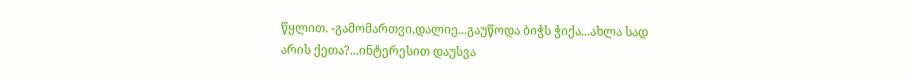წყლით. -გამომართვი,დალიე...გაუწოდა ბიჭს ჭიქა...ახლა სად არის ქეთა?...ინტერესით დაუსვა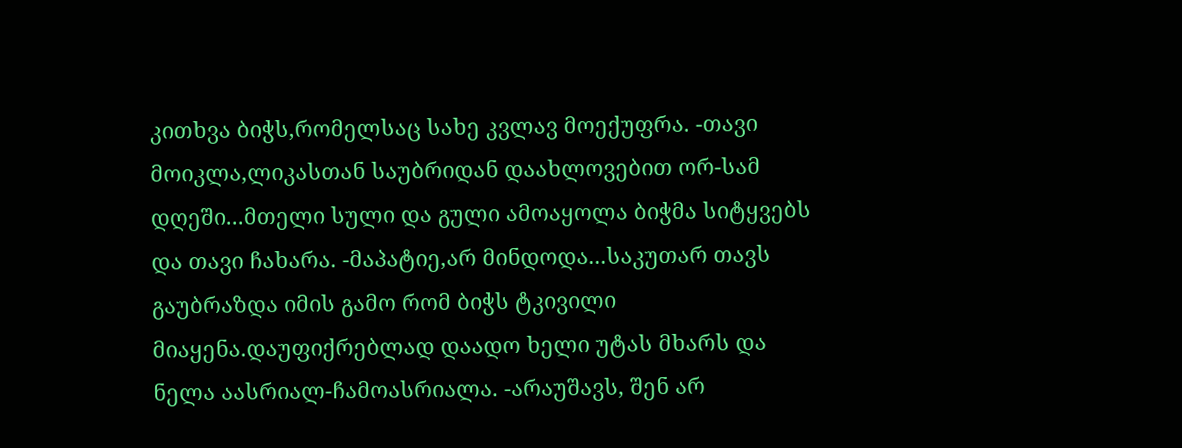კითხვა ბიჭს,რომელსაც სახე კვლავ მოექუფრა. -თავი მოიკლა,ლიკასთან საუბრიდან დაახლოვებით ორ-სამ დღეში...მთელი სული და გული ამოაყოლა ბიჭმა სიტყვებს და თავი ჩახარა. -მაპატიე,არ მინდოდა...საკუთარ თავს გაუბრაზდა იმის გამო რომ ბიჭს ტკივილი მიაყენა.დაუფიქრებლად დაადო ხელი უტას მხარს და ნელა აასრიალ-ჩამოასრიალა. -არაუშავს, შენ არ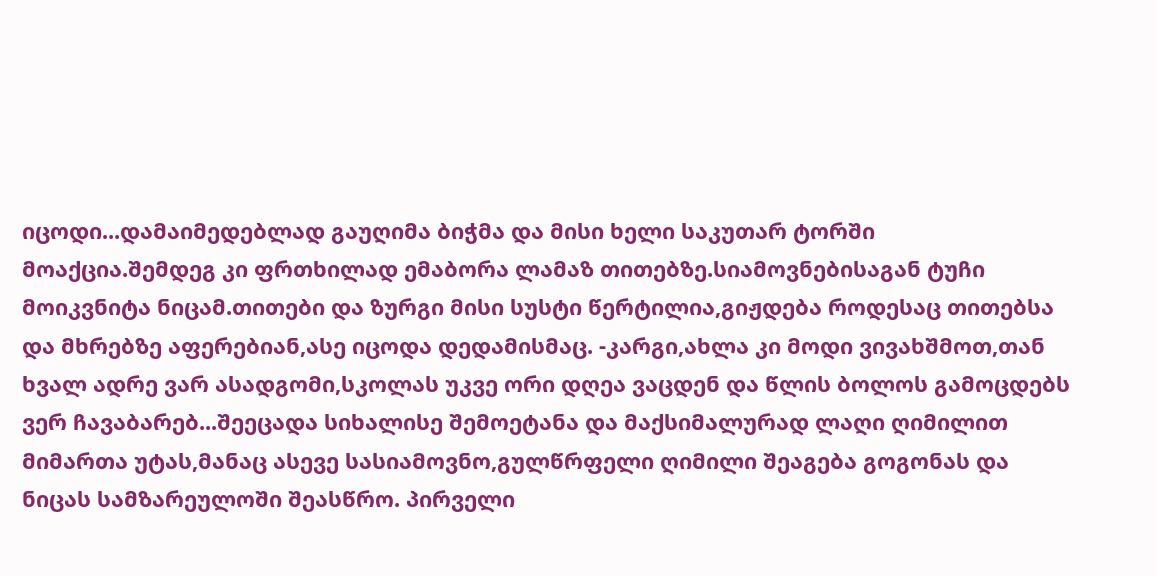იცოდი...დამაიმედებლად გაუღიმა ბიჭმა და მისი ხელი საკუთარ ტორში მოაქცია.შემდეგ კი ფრთხილად ემაბორა ლამაზ თითებზე.სიამოვნებისაგან ტუჩი მოიკვნიტა ნიცამ.თითები და ზურგი მისი სუსტი წერტილია,გიჟდება როდესაც თითებსა და მხრებზე აფერებიან,ასე იცოდა დედამისმაც. -კარგი,ახლა კი მოდი ვივახშმოთ,თან ხვალ ადრე ვარ ასადგომი,სკოლას უკვე ორი დღეა ვაცდენ და წლის ბოლოს გამოცდებს ვერ ჩავაბარებ...შეეცადა სიხალისე შემოეტანა და მაქსიმალურად ლაღი ღიმილით მიმართა უტას,მანაც ასევე სასიამოვნო,გულწრფელი ღიმილი შეაგება გოგონას და ნიცას სამზარეულოში შეასწრო. პირველი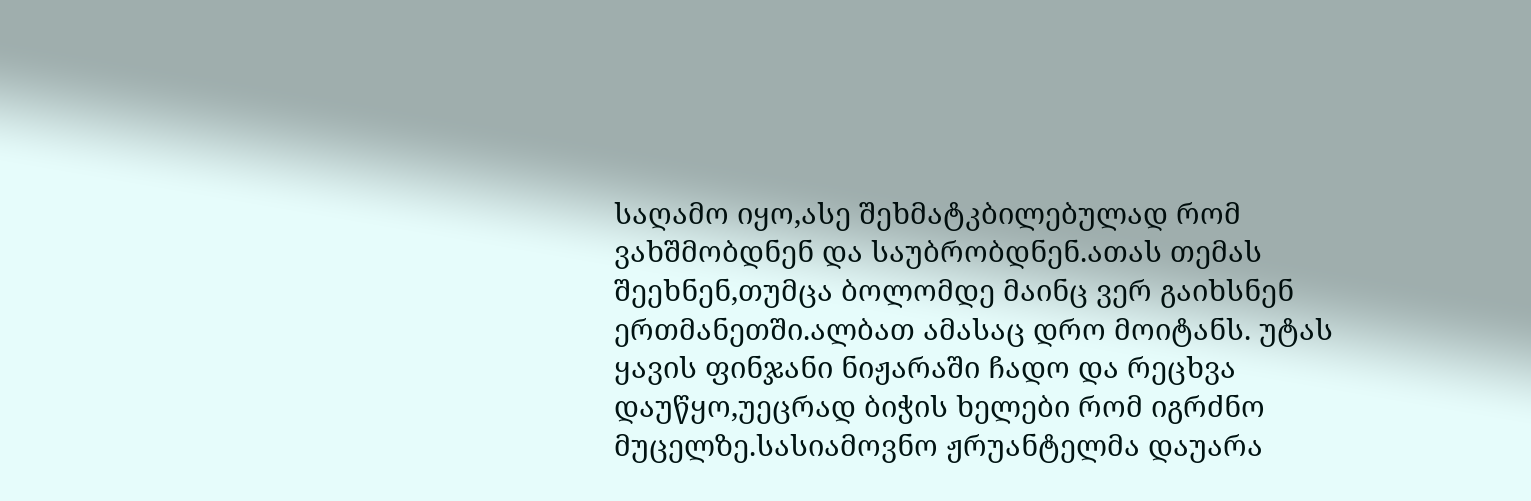საღამო იყო,ასე შეხმატკბილებულად რომ ვახშმობდნენ და საუბრობდნენ.ათას თემას შეეხნენ,თუმცა ბოლომდე მაინც ვერ გაიხსნენ ერთმანეთში.ალბათ ამასაც დრო მოიტანს. უტას ყავის ფინჯანი ნიჟარაში ჩადო და რეცხვა დაუწყო,უეცრად ბიჭის ხელები რომ იგრძნო მუცელზე.სასიამოვნო ჟრუანტელმა დაუარა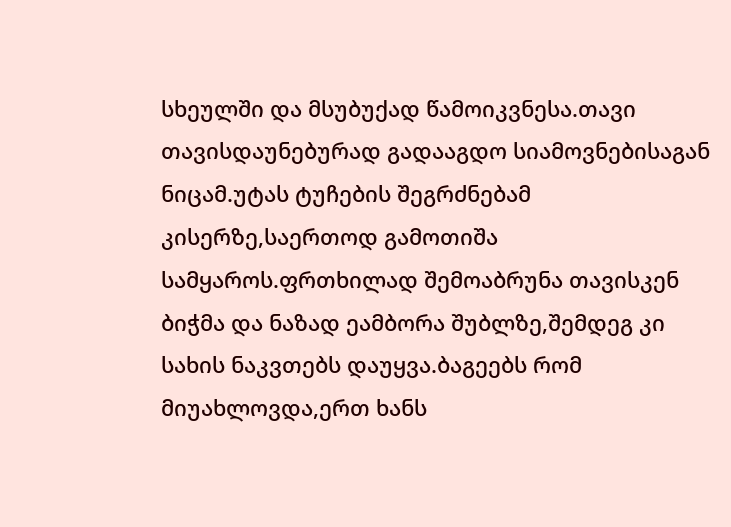სხეულში და მსუბუქად წამოიკვნესა.თავი თავისდაუნებურად გადააგდო სიამოვნებისაგან ნიცამ.უტას ტუჩების შეგრძნებამ კისერზე,საერთოდ გამოთიშა სამყაროს.ფრთხილად შემოაბრუნა თავისკენ ბიჭმა და ნაზად ეამბორა შუბლზე,შემდეგ კი სახის ნაკვთებს დაუყვა.ბაგეებს რომ მიუახლოვდა,ერთ ხანს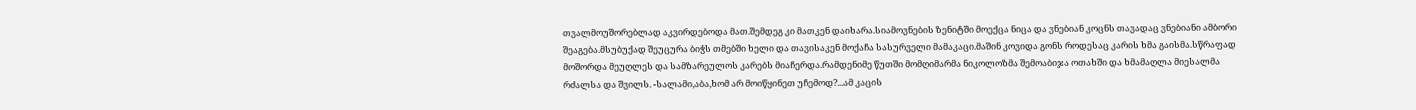თვალმოუშორებლად აკვირდებოდა მათ.შემდეგ კი მათკენ დაიხარა.სიამოვნების ზენიტში მოექცა ნიცა და ვნებიან კოცნს თავადაც ვნებიანი ამბორი შეაგება.მსუბუქად შეუცურა ბიჭს თმებში ხელი და თავისაკენ მოქაჩა სასურველი მამაკაცი.მაშინ კოვიდა გონს როდესაც კარის ხმა გაისმა.სწრაფად მოშორდა მეუღლეს და სამზარეულოს კარებს მიაჩერდა.რამდენიმე წუთში მომღიმარმა ნიკოლოზმა შემოაბიჯა ოთახში და ხმამაღლა მიესალმა რძალსა და შვილს. -სალამი,აბა,ხომ არ მოიწყინეთ უჩემოდ?...ამ კაცის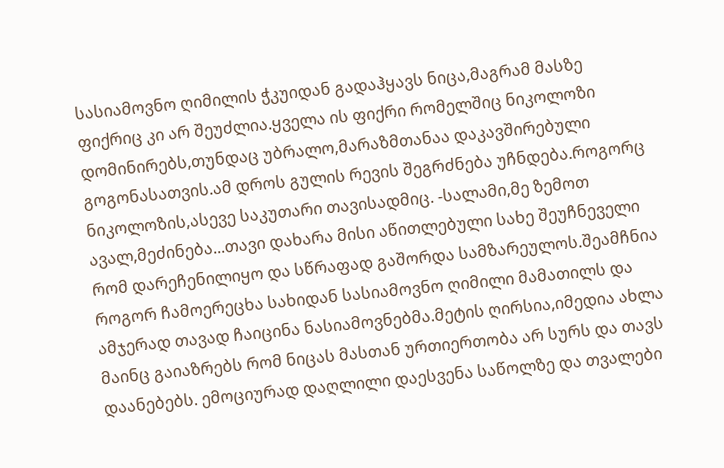სასიამოვნო ღიმილის ჭკუიდან გადაჰყავს ნიცა,მაგრამ მასზე ფიქრიც კი არ შეუძლია.ყველა ის ფიქრი რომელშიც ნიკოლოზი დომინირებს,თუნდაც უბრალო,მარაზმთანაა დაკავშირებული გოგონასათვის.ამ დროს გულის რევის შეგრძნება უჩნდება.როგორც ნიკოლოზის,ასევე საკუთარი თავისადმიც. -სალამი,მე ზემოთ ავალ,მეძინება...თავი დახარა მისი აწითლებული სახე შეუჩნეველი რომ დარეჩენილიყო და სწრაფად გაშორდა სამზარეულოს.შეამჩნია როგორ ჩამოერეცხა სახიდან სასიამოვნო ღიმილი მამათილს და ამჯერად თავად ჩაიცინა ნასიამოვნებმა.მეტის ღირსია,იმედია ახლა მაინც გაიაზრებს რომ ნიცას მასთან ურთიერთობა არ სურს და თავს დაანებებს. ემოციურად დაღლილი დაესვენა საწოლზე და თვალები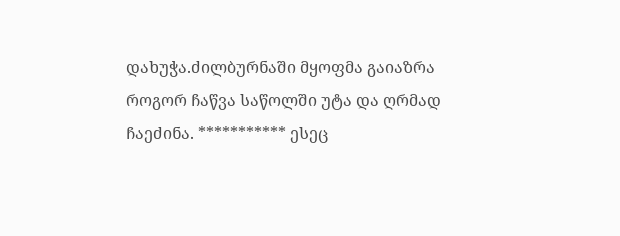დახუჭა.ძილბურნაში მყოფმა გაიაზრა როგორ ჩაწვა საწოლში უტა და ღრმად ჩაეძინა. *********** ესეც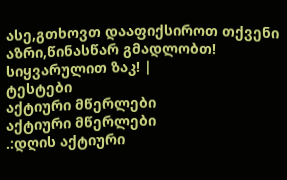ასე,გთხოვთ დააფიქსიროთ თქვენი აზრი,წინასწარ გმადლობთ! სიყვარულით ზაკ! |
ტესტები
აქტიური მწერლები
აქტიური მწერლები
.:დღის აქტიური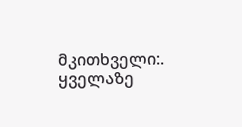მკითხველი:.
ყველაზე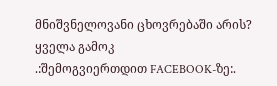მნიშვნელოვანი ცხოვრებაში არის?
ყველა გამოკ
.:შემოგვიერთდით FACEBOOK-ზე:.